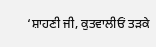‘ਸ਼ਾਹਣੀ ਜੀ, ਕੁਤਵਾਲੀਓਂ ਤੜਕੇ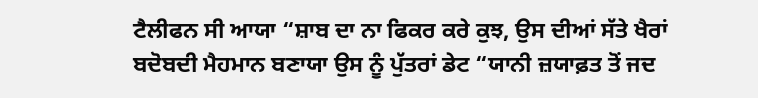ਟੈਲੀਫਨ ਸੀ ਆਯਾ “ਸ਼ਾਬ ਦਾ ਨਾ ਫਿਕਰ ਕਰੇ ਕੁਝ, ਉਸ ਦੀਆਂ ਸੱਤੇ ਖੈਰਾਂ ਬਦੋਬਦੀ ਮੈਹਮਾਨ ਬਣਾਯਾ ਉਸ ਨੂੰ ਪੁੱਤਰਾਂ ਡੇਟ “ਯਾਨੀ ਜ਼ਯਾਫ਼ਤ ਤੋਂ ਜਦ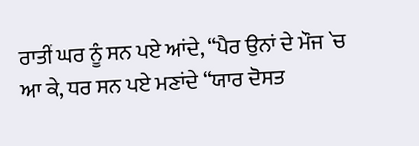ਰਾਤੀਂ ਘਰ ਨੂੰ ਸਨ ਪਏ ਆਂਦੇ, “ਪੈਰ ਉਨਾਂ ਦੇ ਮੌਜ `ਚ ਆ ਕੇ, ਧਰ ਸਨ ਪਏ ਮਣਾਂਦੇ “ਯਾਰ ਦੋਸਤ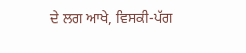ਦੇ ਲਗ ਆਖੇ, ਵਿਸਕੀ-ਪੱਗ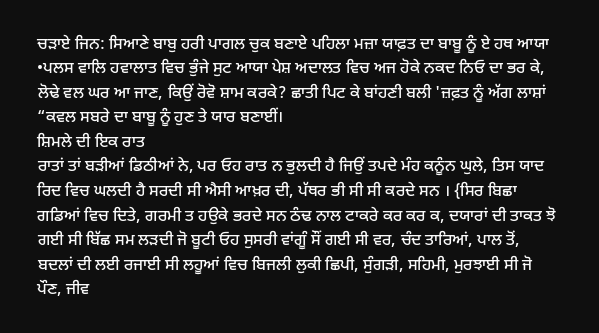ਚੜਾਏ ਜਿਨ: ਸਿਆਣੇ ਬਾਬੁ ਹਰੀ ਪਾਗਲ ਚੁਕ ਬਣਾਏ ਪਹਿਲਾ ਮਜ਼ਾ ਯਾਫ਼ਤ ਦਾ ਬਾਬੂ ਨੂੰ ਏ ਹਥ ਆਯਾ •ਪਲਸ ਵਾਲਿ ਹਵਾਲਾਤ ਵਿਚ ਭੁੰਜੇ ਸੁਟ ਆਯਾ ਪੇਸ਼ ਅਦਾਲਤ ਵਿਚ ਅਜ ਹੋਕੇ ਨਕਦ ਨਿਓ ਦਾ ਭਰ ਕੇ, ਲੋਢੇ ਵਲ ਘਰ ਆ ਜਾਣ, ਕਿਉਂ ਰੋਵੋ ਸ਼ਾਮ ਕਰਕੇ? ਛਾਤੀ ਪਿਟ ਕੇ ਬਾਂਹਣੀ ਬਲੀ 'ਜ਼ਫ਼ਤ ਨੂੰ ਅੱਗ ਲਾਸ਼ਾਂ “ਕਵਲ ਸਬਰੇ ਦਾ ਬਾਬੂ ਨੂੰ ਹੁਣ ਤੇ ਯਾਰ ਬਣਾਈਂ।
ਸ਼ਿਮਲੇ ਦੀ ਇਕ ਰਾਤ
ਰਾਤਾਂ ਤਾਂ ਬੜੀਆਂ ਡਿਠੀਆਂ ਨੇ, ਪਰ ਓਹ ਰਾਤ ਨ ਭੁਲਦੀ ਹੈ ਜਿਉਂ ਤਪਦੇ ਮੰਹ ਕਨੂੰਨ ਘੁਲੇ, ਤਿਸ ਯਾਦ ਰਿਦ ਵਿਚ ਘਲਦੀ ਹੈ ਸਰਦੀ ਸੀ ਐਸੀ ਆਖ਼ਰ ਦੀ, ਪੱਥਰ ਭੀ ਸੀ ਸੀ ਕਰਦੇ ਸਨ । {ਸਿਰ ਬਿਛਾ ਗਡਿਆਂ ਵਿਚ ਦਿਤੇ, ਗਰਮੀ ਤ ਹਉਕੇ ਭਰਦੇ ਸਨ ਠੰਢ ਨਾਲ ਟਾਕਰੇ ਕਰ ਕਰ ਕ, ਦਯਾਰਾਂ ਦੀ ਤਾਕਤ ਝੋ ਗਈ ਸੀ ਬਿੱਛ ਸਮ ਲੜਦੀ ਜੋ ਬੂਟੀ ਓਹ ਸੁਸਰੀ ਵਾਂਗੂੰ ਸੌਂ ਗਈ ਸੀ ਵਰ, ਚੰਦ ਤਾਰਿਆਂ, ਪਾਲ ਤੋਂ, ਬਦਲਾਂ ਦੀ ਲਈ ਰਜਾਈ ਸੀ ਲਹੂਆਂ ਵਿਚ ਬਿਜਲੀ ਲੁਕੀ ਛਿਪੀ, ਸੁੰਗੜੀ, ਸਹਿਮੀ, ਮੁਰਝਾਈ ਸੀ ਜੋ ਪੌਣ, ਜੀਵ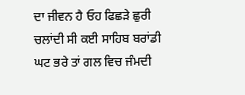ਦਾ ਜੀਵਨ ਹੈ ਓਹ ਫਿਛੜੇ ਛੁਰੀ ਚਲਾਂਦੀ ਸੀ ਕਈ ਸਾਹਿਬ ਬਰਾਂਡੀ ਘਟ ਭਰੇ ਤਾਂ ਗਲ ਵਿਚ ਜੰਮਦੀ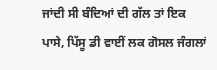ਜਾਂਦੀ ਸੀ ਬੰਦਿਆਂ ਦੀ ਗੱਲ ਤਾਂ ਇਕ ਪਾਸੇ, ਪਿੱਸੂ ਡੀ ਵਾਈਂ ਲਕ ਗੋਸਲ ਜੰਗਲਾਂ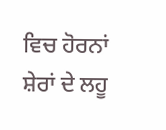ਵਿਚ ਹੋਰਨਾਂ ਸ਼ੇਰਾਂ ਦੇ ਲਹੂ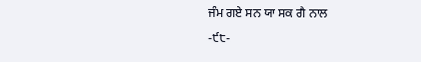ਜੰਮ ਗਏ ਸਨ ਯਾ ਸਕ ਗੈ ਨਾਲ
-੯੮-